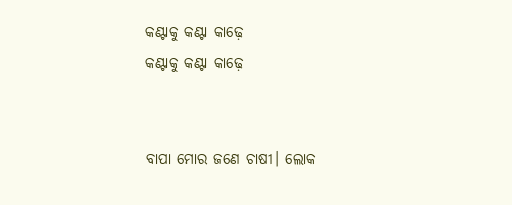କଣ୍ଟାକୁ କଣ୍ଟା କାଢ଼େ
କଣ୍ଟାକୁ କଣ୍ଟା କାଢ଼େ


ବାପା ମୋର ଜଣେ ଚାଷୀ। ଲୋକ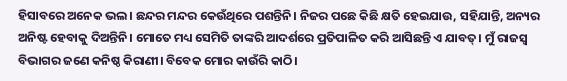ହିସାବରେ ଅନେକ ଭଲ। ଛନ୍ଦର ମନ୍ଦର କେଉଁଥିରେ ପଶନ୍ତିନି। ନିଜର ପଛେ କିଛି କ୍ଷତି ହେଇଯାଉ, ସହିଯାନ୍ତି, ଅନ୍ୟର ଅନିଷ୍ଟ ହେବାକୁ ଦିଅନ୍ତିନି। ମୋତେ ମଧ୍ୟ ସେମିତି ତାଙ୍କରି ଆଦର୍ଶରେ ପ୍ରତିପାଳିତ କରି ଆସିଛନ୍ତି ଏ ଯାବତ୍। ମୁଁ ରାଜସ୍ୱ ବିଭାଗର ଜଣେ କନିଷ୍ଠ କିରାଣୀ। ବିବେକ ମୋର କାଉଁରି କାଠି।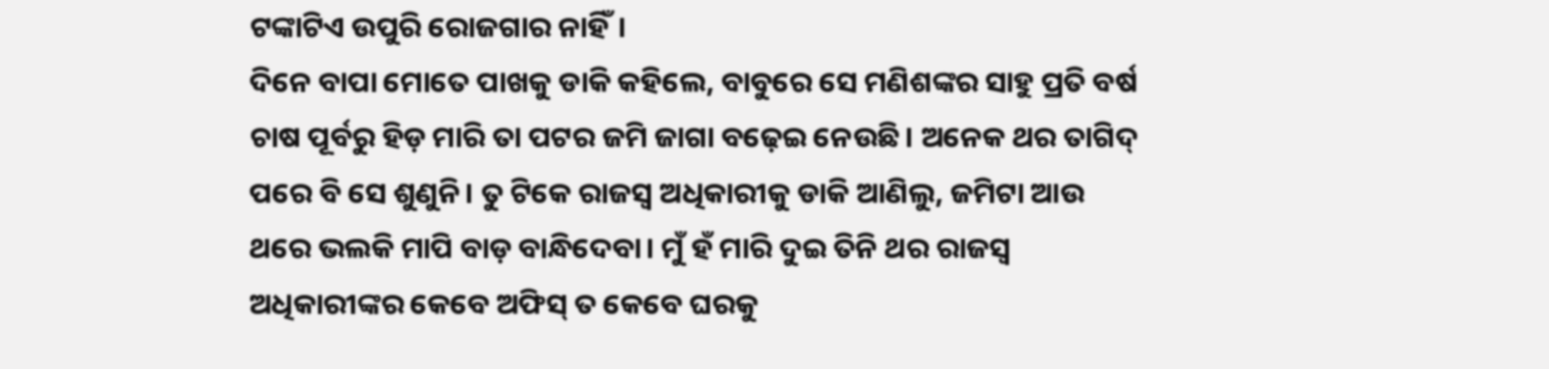ଟଙ୍କାଟିଏ ଉପୁରି ରୋଜଗାର ନାହିଁ।
ଦିନେ ବାପା ମୋତେ ପାଖକୁ ଡାକି କହିଲେ, ବାବୁରେ ସେ ମଣିଶଙ୍କର ସାହୁ ପ୍ରତି ବର୍ଷ ଚାଷ ପୂର୍ବରୁ ହିଡ଼ ମାରି ତା ପଟର ଜମି ଜାଗା ବଢ଼େଇ ନେଉଛି। ଅନେକ ଥର ତାଗିଦ୍ ପରେ ବି ସେ ଶୁଣୁନି। ତୁ ଟିକେ ରାଜସ୍ୱ ଅଧିକାରୀକୁ ଡାକି ଆଣିଲୁ, ଜମିଟା ଆଉ ଥରେ ଭଲକି ମାପି ବାଡ଼ ବାନ୍ଧିଦେବା। ମୁଁ ହଁ ମାରି ଦୁଇ ତିନି ଥର ରାଜସ୍ୱ ଅଧିକାରୀଙ୍କର କେବେ ଅଫିସ୍ ତ କେବେ ଘରକୁ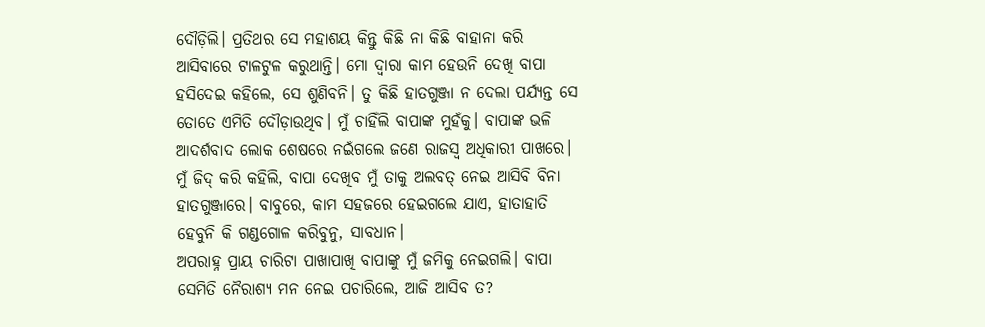ଦୌଡ଼ିଲି। ପ୍ରତିଥର ସେ ମହାଶୟ କିନ୍ତୁ କିଛି ନା କିଛି ବାହାନା କରି ଆସିବାରେ ଟାଳଟୁଳ କରୁଥାନ୍ତି। ମୋ ଦ୍ୱାରା କାମ ହେଉନି ଦେଖି ବାପା ହସିଦେଇ କହିଲେ, ସେ ଶୁଣିବନି। ତୁ କିଛି ହାତଗୁଞ୍ଜା ନ ଦେଲା ପର୍ଯ୍ୟନ୍ତ ସେ ତୋତେ ଏମିତି ଦୌଡ଼ାଉଥିବ। ମୁଁ ଚାହିଁଲି ବାପାଙ୍କ ମୁହଁକୁ। ବାପାଙ୍କ ଭଳି ଆଦର୍ଶବାଦ ଲୋକ ଶେଷରେ ନଇଁଗଲେ ଜଣେ ରାଜସ୍ୱ ଅଧିକାରୀ ପାଖରେ। ମୁଁ ଜିଦ୍ କରି କହିଲି, ବାପା ଦେଖିବ ମୁଁ ତାକୁ ଅଲବତ୍ ନେଇ ଆସିବି ବିନା ହାତଗୁଞ୍ଜାରେ। ବାବୁରେ, କାମ ସହଜରେ ହେଇଗଲେ ଯାଏ, ହାତାହାତି ହେବୁନି କି ଗଣ୍ଡଗୋଳ କରିବୁନୁ, ସାବଧାନ।
ଅପରାହ୍ନ ପ୍ରାୟ ଚାରିଟା ପାଖାପାଖି ବାପାଙ୍କୁ ମୁଁ ଜମିକୁ ନେଇଗଲି। ବାପା ସେମିତି ନୈରାଶ୍ୟ ମନ ନେଇ ପଚାରିଲେ, ଆଜି ଆସିବ ତ?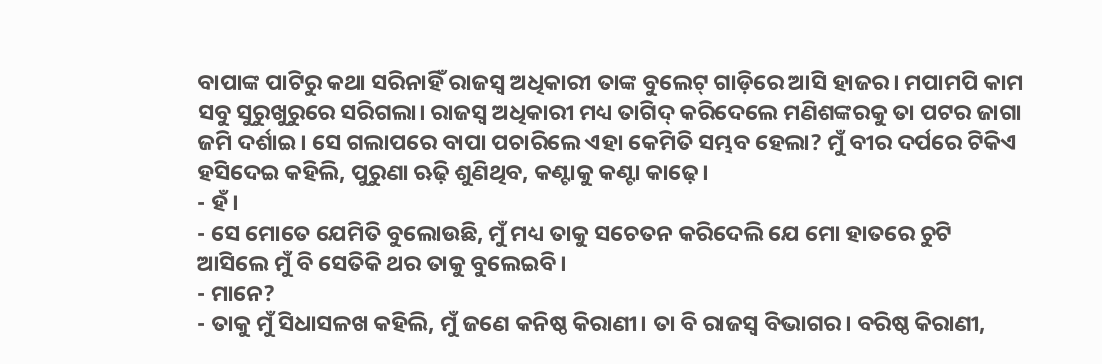ବାପାଙ୍କ ପାଟିରୁ କଥା ସରିନାହିଁ ରାଜସ୍ୱ ଅଧିକାରୀ ତାଙ୍କ ବୁଲେଟ୍ ଗାଡ଼ିରେ ଆସି ହାଜର। ମପାମପି କାମ ସବୁ ସୁରୁଖୁରୁରେ ସରିଗଲା। ରାଜସ୍ୱ ଅଧିକାରୀ ମଧ୍ୟ ତାଗିଦ୍ କରିଦେଲେ ମଣିଶଙ୍କରକୁ ତା ପଟର ଜାଗା ଜମି ଦର୍ଶାଇ। ସେ ଗଲାପରେ ବାପା ପଚାରିଲେ ଏହା କେମିତି ସମ୍ଭବ ହେଲା? ମୁଁ ବୀର ଦର୍ପରେ ଟିକିଏ ହସିଦେଇ କହିଲି, ପୁରୁଣା ଋଢ଼ି ଶୁଣିଥିବ, କଣ୍ଟାକୁ କଣ୍ଟା କାଢ଼େ।
- ହଁ।
- ସେ ମୋତେ ଯେମିତି ବୁଲୋଉଛି, ମୁଁ ମଧ୍ୟ ତାକୁ ସଚେତନ କରିଦେଲି ଯେ ମୋ ହାତରେ ଚୁଟି ଆସିଲେ ମୁଁ ବି ସେତିକି ଥର ତାକୁ ବୁଲେଇବି।
- ମାନେ?
- ତାକୁ ମୁଁ ସିଧାସଳଖ କହିଲି, ମୁଁ ଜଣେ କନିଷ୍ଠ କିରାଣୀ। ତା ବି ରାଜସ୍ୱ ବିଭାଗର। ବରିଷ୍ଠ କିରାଣୀ,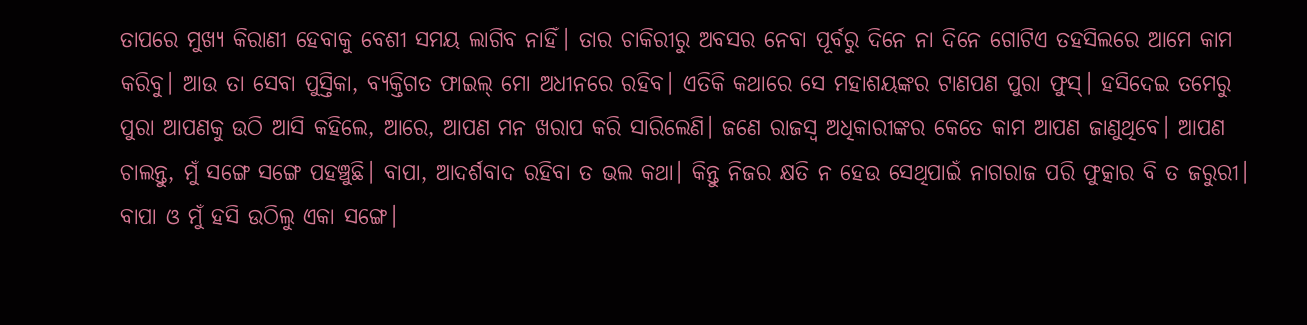ତାପରେ ମୁଖ୍ୟ କିରାଣୀ ହେବାକୁ ବେଶୀ ସମୟ ଲାଗିବ ନାହିଁ। ତାର ଚାକିରୀରୁ ଅବସର ନେବା ପୂର୍ବରୁ ଦିନେ ନା ଦିନେ ଗୋଟିଏ ତହସିଲରେ ଆମେ କାମ କରିବୁ। ଆଉ ତା ସେବା ପୁସ୍ତିକା, ବ୍ୟକ୍ତିଗତ ଫାଇଲ୍ ମୋ ଅଧୀନରେ ରହିବ। ଏତିକି କଥାରେ ସେ ମହାଶୟଙ୍କର ଟାଣପଣ ପୁରା ଫୁସ୍। ହସିଦେଇ ତମେରୁ ପୁରା ଆପଣକୁ ଉଠି ଆସି କହିଲେ, ଆରେ, ଆପଣ ମନ ଖରାପ କରି ସାରିଲେଣି। ଜଣେ ରାଜସ୍ୱ ଅଧିକାରୀଙ୍କର କେତେ କାମ ଆପଣ ଜାଣୁଥିବେ। ଆପଣ ଚାଲନ୍ତୁ, ମୁଁ ସଙ୍ଗେ ସଙ୍ଗେ ପହଞ୍ଚୁଛି। ବାପା, ଆଦର୍ଶବାଦ ରହିବା ତ ଭଲ କଥା। କିନ୍ତୁ ନିଜର କ୍ଷତି ନ ହେଉ ସେଥିପାଇଁ ନାଗରାଜ ପରି ଫୁତ୍କାର ବି ତ ଜରୁରୀ।
ବାପା ଓ ମୁଁ ହସି ଉଠିଲୁ ଏକା ସଙ୍ଗେ।